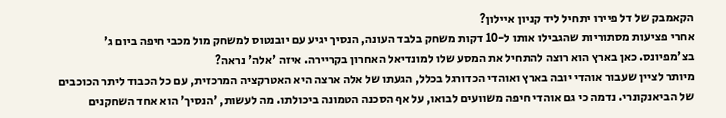הקאמבק של דל פיירו יתחיל ליד קניון איילון?
אחרי פציעות מסתוריות שהגבילו אותו ל-10 דקות משחק בלבד העונה, הנסיך יגיע עם יובנטוס למשחק מול מכבי חיפה ביום ג' בצ'מפיונס. כאן בארץ הוא רוצה להתחיל את המסע שלו למונדיאל האחרון בקריירה. איזה 'אלה' נראה?
מיותר לציין שעבור אוהדי יובה בארץ ואוהדי הכדורגל בכלל, הגעתו של אלה ארצה היא האטרקציה המרכזית, עם כל הכבוד ליתר הכוכבים של הביאנקונרי. נדמה כי גם אוהדי חיפה משוועים לבואו, על אף הסכנה הטמונה ביכולתו. מה לעשות, 'הנסיך' הוא אחד השחקנים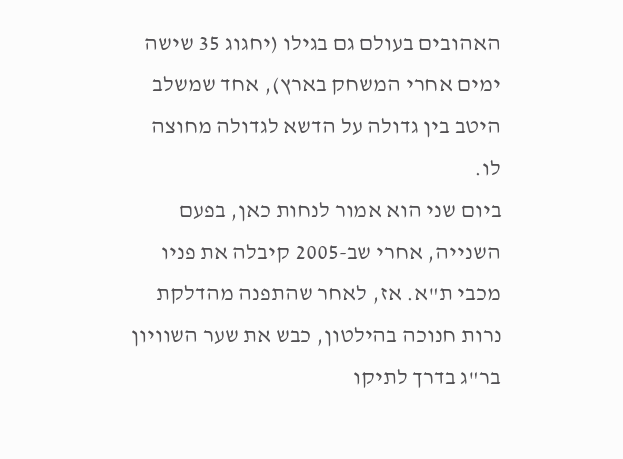האהובים בעולם גם בגילו (יחגוג 35 שישה ימים אחרי המשחק בארץ), אחד שמשלב היטב בין גדולה על הדשא לגדולה מחוצה לו.
ביום שני הוא אמור לנחות כאן, בפעם השנייה, אחרי שב-2005 קיבלה את פניו מכבי ת"א. אז, לאחר שהתפנה מהדלקת נרות חנוכה בהילטון, כבש את שער השוויון בר"ג בדרך לתיקו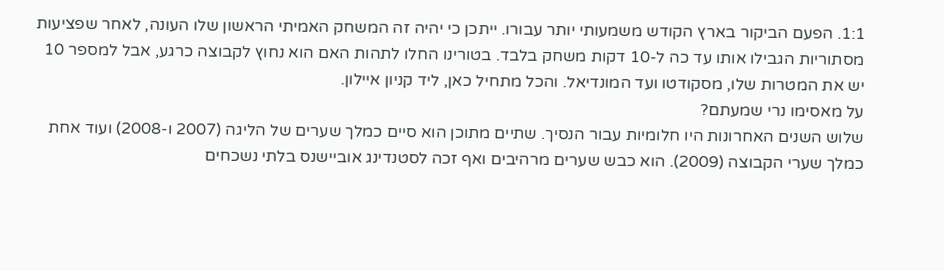1:1. הפעם הביקור בארץ הקודש משמעותי יותר עבורו. ייתכן כי יהיה זה המשחק האמיתי הראשון שלו העונה, לאחר שפציעות מסתוריות הגבילו אותו עד כה ל-10 דקות משחק בלבד. בטורינו החלו לתהות האם הוא נחוץ לקבוצה כרגע, אבל למספר 10 יש את המטרות שלו, מסקודטו ועד המונדיאל. והכל מתחיל כאן, ליד קניון איילון.
על מאסימו נרי שמעתם?
שלוש השנים האחרונות היו חלומיות עבור הנסיך. שתיים מתוכן הוא סיים כמלך שערים של הליגה (2007 ו-2008) ועוד אחת כמלך שערי הקבוצה (2009). הוא כבש שערים מרהיבים ואף זכה לסטנדינג אוביישנס בלתי נשכחים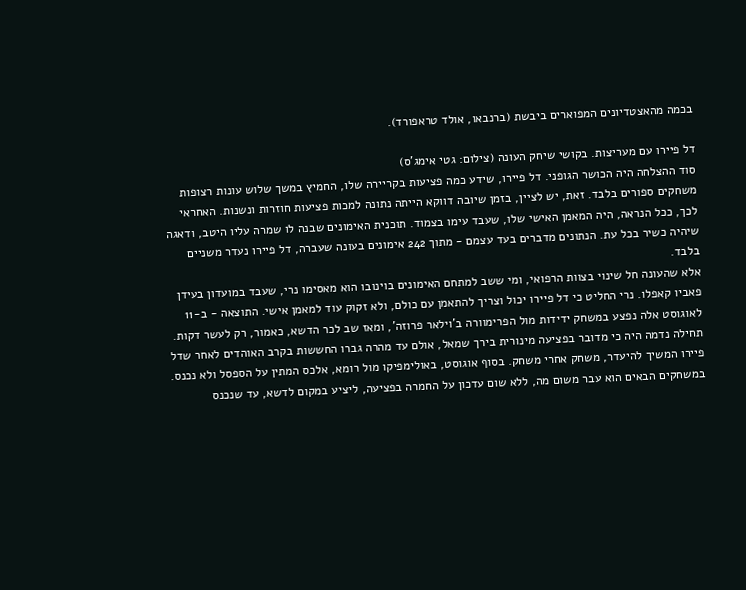בכמה מהאצטדיונים המפוארים ביבשת (ברנבאו, אולד טראפורד).

דל פיירו עם מעריצות. בקושי שיחק העונה (צילום: גטי אימג'ס)
סוד ההצלחה היה הכושר הגופני. דל פיירו, שידע כמה פציעות בקריירה שלו, החמיץ במשך שלוש עונות רצופות משחקים ספורים בלבד. זאת, יש לציין, בזמן שיובה דווקא הייתה נתונה למכות פציעות חוזרות ונשנות. האחראי לכך, ככל הנראה, היה המאמן האישי שלו, שעבד עימו בצמוד. תוכנית האימונים שבנה לו שמרה עליו היטב, ודאגה שיהיה כשיר בכל עת. הנתונים מדברים בעד עצמם - מתוך 242 אימונים בעונה שעברה, דל פיירו נעדר משניים בלבד.
אלא שהעונה חל שינוי בצוות הרפואי, ומי ששב למתחם האימונים בוינובו הוא מאסימו נרי, שעבד במועדון בעידן פאביו קאפלו. נרי החליט כי דל פיירו יכול וצריך להתאמן עם כולם, ולא זקוק עוד למאמן אישי. התוצאה - ב-11 לאוגוסט אלה נפצע במשחק ידידות מול הפרימוורה ב'וילאר פרוזה', ומאז שב לכר הדשא, כאמור, רק לעשר דקות.
תחילה נדמה היה כי מדובר בפציעה מינורית בירך שמאל, אולם עד מהרה גברו החששות בקרב האוהדים לאחר שדל פיירו המשיך להיעדר, משחק אחרי משחק. בסוף אוגוסט, באולימפיקו מול רומא, אלכס המתין על הספסל ולא נכנס. במשחקים הבאים הוא עבר משום מה, ללא שום עדכון על החמרה בפציעה, ליציע במקום לדשא, עד שנכנס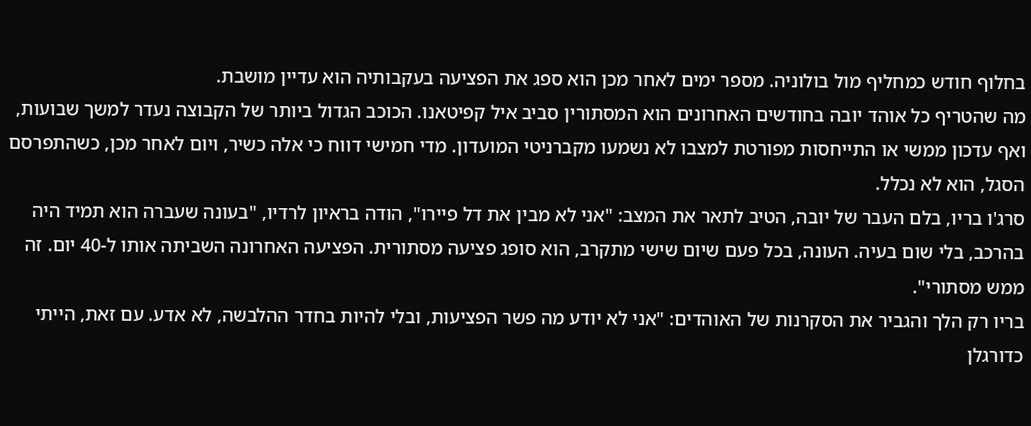בחלוף חודש כמחליף מול בולוניה. מספר ימים לאחר מכן הוא ספג את הפציעה בעקבותיה הוא עדיין מושבת.
מה שהטריף כל אוהד יובה בחודשים האחרונים הוא המסתורין סביב איל קפיטאנו. הכוכב הגדול ביותר של הקבוצה נעדר למשך שבועות, ואף עדכון ממשי או התייחסות מפורטת למצבו לא נשמעו מקברניטי המועדון. מדי חמישי דווח כי אלה כשיר, ויום לאחר מכן, כשהתפרסם הסגל, הוא לא נכלל.
סרג'ו בריו, בלם העבר של יובה, הטיב לתאר את המצב: "אני לא מבין את דל פיירו", הודה בראיון לרדיו, "בעונה שעברה הוא תמיד היה בהרכב, בלי שום בעיה. העונה, בכל פעם שיום שישי מתקרב, הוא סופג פציעה מסתורית. הפציעה האחרונה השביתה אותו ל-40 יום. זה ממש מסתורי".
בריו רק הלך והגביר את הסקרנות של האוהדים: "אני לא יודע מה פשר הפציעות, ובלי להיות בחדר ההלבשה, לא אדע. עם זאת, הייתי כדורגלן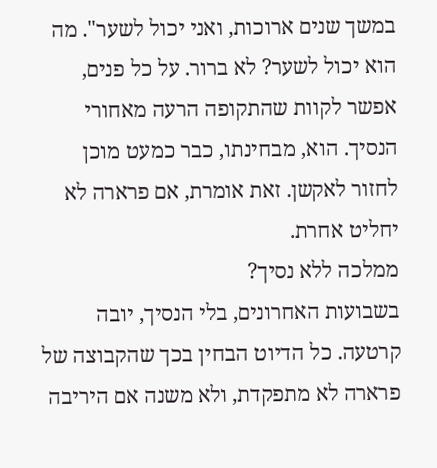במשך שנים ארוכות, ואני יכול לשער". מה הוא יכול לשער? לא ברור. על כל פנים, אפשר לקוות שהתקופה הרעה מאחורי הנסיך. הוא, מבחינתו, כבר כמעט מוכן לחזור לאקשן. זאת אומרת, אם פרארה לא יחליט אחרת.
ממלכה ללא נסיך?
בשבועות האחרונים, בלי הנסיך, יובה קרטעה. כל הדיוט הבחין בכך שהקבוצה של פרארה לא מתפקדת, ולא משנה אם היריבה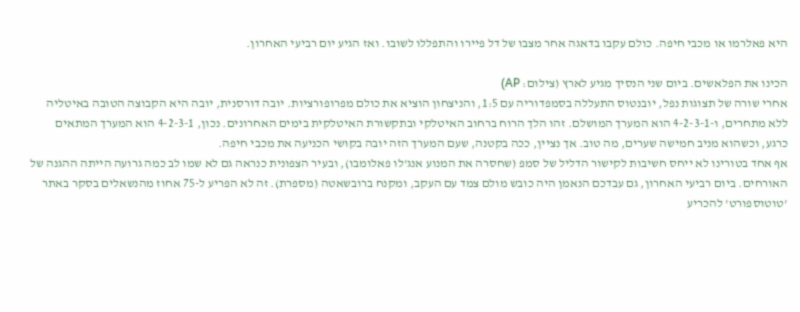היא פאלרמו או מכבי חיפה. כולם עקבו בדאגה אחר מצבו של דל פיירו והתפללו לשובו. ואז הגיע יום רביעי האחרון.

הכינו את הפלאשים. ביום שני הנסיך מגיע לארץ (צילום: AP)
אחרי שורה של תצוגות נפל, יובנטוס התעללה בסמפדוריה עם 1:5, והניצחון הוציא את כולם מפרופורציות. יובה דורסנית, יובה היא הקבוצה הטובה באיטליה ללא מתחרים, ו-4-2-3-1 הוא המערך המושלם. זהו הלך הרוח ברחוב האיטלקי ובתקשורת האיטלקית בימים האחרונים. נכון, 4-2-3-1 הוא המערך המתאים כרגע, וכשהוא מניב חמישה שערים, מה טוב. אך נציין, ככה בקטנה, שעם המערך הזה יובה בקושי הכניעה את מכבי חיפה.
אף אחד בטורינו לא ייחס חשיבות לקישור הדליל של סמפ (שחסרה את המנוע אנג'לו פאלומבו), ובעיר הצפונית כנראה גם לא שמו לב כמה גרועה הייתה ההגנה של האורחים. ביום רביעי האחרון, גם עבדכם הנאמן היה כובש מולם צמד עם העקב, ומקנח ברובשאטה (מספרת). זה לא הפריע ל-75 אחוז מהנשאלים בסקר באתר 'טוטוספורט' להכריע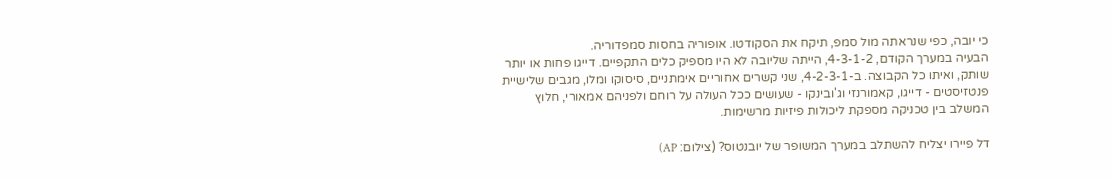כי יובה, כפי שנראתה מול סמפ, תיקח את הסקודטו. אופוריה בחסות סמפדוריה.
הבעיה במערך הקודם, 4-3-1-2, הייתה שליובה לא היו מספיק כלים התקפיים. דייגו פחות או יותר שותק, ואיתו כל הקבוצה. ב-4-2-3-1, שני קשרים אחוריים אימתניים, סיסוקו ומלו, מגבים שלישיית פנטזיסטים - דייגו, קאמורנזי וג'ובינקו - שעושים ככל העולה על רוחם ולפניהם אמאורי, חלוץ המשלב בין טכניקה מספקת ליכולות פיזיות מרשימות.

דל פיירו יצליח להשתלב במערך המשופר של יובנטוס? (צילום: AP)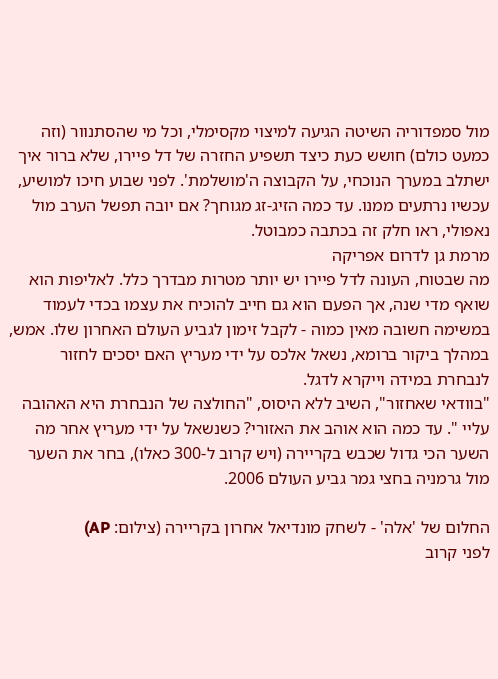מול סמפדוריה השיטה הגיעה למיצוי מקסימלי, וכל מי שהסתנוור (וזה כמעט כולם) חושש כעת כיצד תשפיע החזרה של דל פיירו, שלא ברור איך ישתלב במערך הנוכחי, על הקבוצה ה'מושלמת'. לפני שבוע חיכו למושיע, עכשיו נרתעים ממנו. עד כמה הזיג-זג מגוחך? אם יובה תפשל הערב מול נאפולי, ראו חלק זה בכתבה כמבוטל.
מרמת גן לדרום אפריקה
מה שבטוח, העונה לדל פיירו יש יותר מטרות מבדרך כלל. לאליפות הוא שואף מדי שנה, אך הפעם הוא גם חייב להוכיח את עצמו בכדי לעמוד במשימה חשובה מאין כמוה - לקבל זימון לגביע העולם האחרון שלו. אמש, במהלך ביקור ברומא, נשאל אלכס על ידי מעריץ האם יסכים לחזור לנבחרת במידה וייקרא לדגל.
"בוודאי שאחזור", השיב ללא היסוס, "החולצה של הנבחרת היא האהובה עליי ". עד כמה הוא אוהב את האזורי? כשנשאל על ידי מעריץ אחר מה השער הכי גדול שכבש בקריירה (ויש קרוב ל-300 כאלו), בחר את השער מול גרמניה בחצי גמר גביע העולם 2006.

החלום של 'אלה' - לשחק מונדיאל אחרון בקריירה (צילום: AP)
לפני קרוב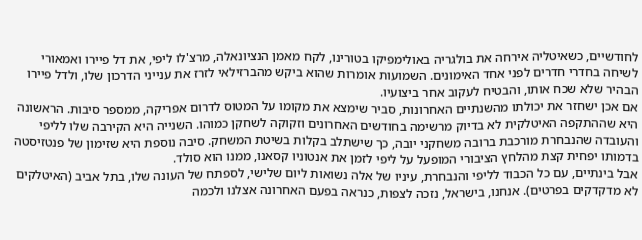לחודשיים, כשאיטליה אירחה את בולגריה באולימפיקו בטורינו, לקח מאמן הנציונאלה, מרצ'לו ליפי, את דל פיירו ואמאורי לשיחה בחדרי חדרים לפני אחד האימונים. השמועות אומרות שהוא ביקש מהברזילאי לזרז את ענייני הדרכון שלו, ולדל פיירו הבהיר שלא שכח אותו, והבטיח לעקוב אחר ביצועיו.
אם אכן ישחזר את יכולתו מהשנתיים האחרונות, סביר שימצא את מקומו על המטוס לדרום אפריקה, ממספר סיבות. הראשונה היא שההתקפה האיטלקית לא בדיוק מרשימה בחודשים האחרונים וזקוקה לשחקן כמוהו. השנייה היא הקירבה שלו לליפי והעובדה שהנבחרת מורכבת ברובה משחקני יובה, כך שישתלב בקלות בשיטת המשחק. סיבה נוספת היא שזימון של פנטזיסטה בדמותו יפחית קצת מהלחץ הציבורי המופעל על ליפי לזמן את אנטוניו קסאנו, ממנו הוא סולד.
אבל בינתיים, עם כל הכבוד לליפי והנבחרת, עיניו של אלה נשואות ליום שלישי, לספתח של העונה שלו, בתל אביב (האיטלקים לא מדקדקים בפרטים). אנחנו, בישראל, נזכה לצפות, כנראה בפעם האחרונה אצלנו ולכמה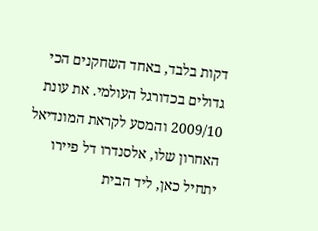דקות בלבד, באחד השחקנים הכי גדולים בכדורגל העולמי. את עונת 2009/10 והמסע לקראת המונדיאל האחרון שלו, אלסנדרו דל פיירו יתחיל כאן, ליד הבית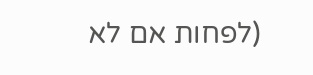(לפחות אם לא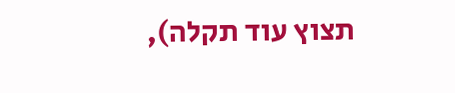תצוץ עוד תקלה),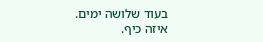בעוד שלושה ימים. איזה כיף.